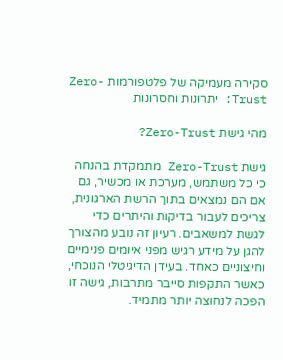סקירה מעמיקה של פלטפורמות Zero-Trust: יתרונות וחסרונות

מהי גישת Zero-Trust?

גישת Zero-Trust מתמקדת בהנחה כי כל משתמש, מערכת או מכשיר, גם אם הם נמצאים בתוך הרשת הארגונית, צריכים לעבור בדיקות והיתרים כדי לגשת למשאבים. רעיון זה נובע מהצורך להגן על מידע רגיש מפני איומים פנימיים וחיצוניים כאחד. בעידן הדיגיטלי הנוכחי, כאשר התקפות סייבר מתרבות, גישה זו הפכה לנחוצה יותר מתמיד.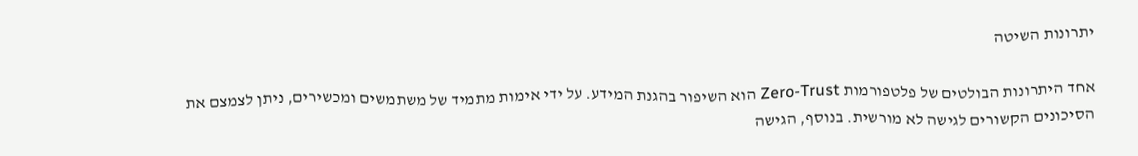יתרונות השיטה

אחד היתרונות הבולטים של פלטפורמות Zero-Trust הוא השיפור בהגנת המידע. על ידי אימות מתמיד של משתמשים ומכשירים, ניתן לצמצם את הסיכונים הקשורים לגישה לא מורשית. בנוסף, הגישה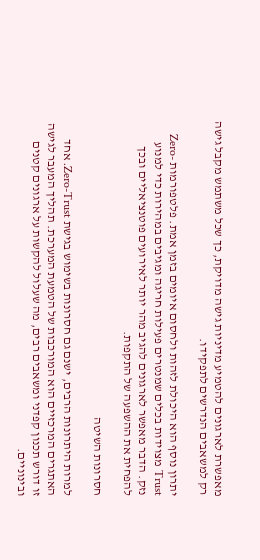מאפשרת לארגונים להטמיע מדיניות גישה מדויקת, כך שכל משתמש מקבל גישה רק למשאבים הנדרשים לתפקידו.

יתרון נוסף הוא היכולת לזהות ולחסום איומים בזמן אמת. פלטפורמות Zero-Trust מצוידות בכלים שמנטרים פעילות חריגה ומגיבים במהירות כדי למנוע נזק. הדבר מאפשר לארגונים להגיב מהר יותר לאירועים פוטנציאליים ובכך להפחית את ההשפעה של התקפות.

חסרונות השיטה

למרות היתרונות הרבים, ישנם גם חסרונות בשימוש בגישת Zero-Trust. אחד האתגרים המרכזיים הוא המורכבות של הטמעת המערכת. תהליך המעבר לגישה זו דורש תכנון קפדני ומשאבים רבים, מה שעלול להקשות על ארגונים קטנים ובינוניים.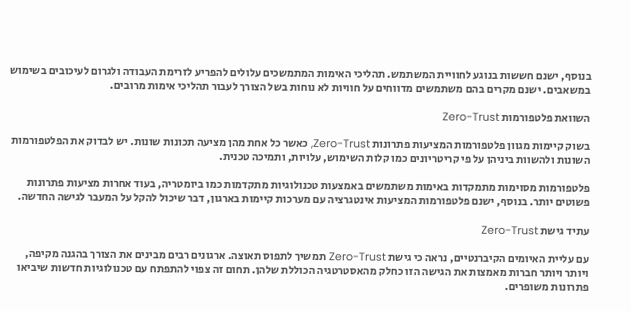בנוסף, ישנם חששות בנוגע לחוויית המשתמש. תהליכי האימות המתמשכים עלולים להפריע לזרימת העבודה ולגרום לעיכובים בשימוש במשאבים. ישנם מקרים בהם משתמשים מדווחים על חוויות לא נוחות בשל הצורך לעבור תהליכי אימות מרובים.

השוואת פלטפורמות Zero-Trust

בשוק קיימות מגוון פלטפורמות המציעות פתרונות Zero-Trust, כאשר כל אחת מהן מציעה תכונות שונות. יש לבדוק את הפלטפורמות השונות ולהשוות ביניהן על פי קריטריונים כמו קלות השימוש, עלויות, ותמיכה טכנית.

פלטפורמות מסוימות מתמקדות באימות משתמשים באמצעות טכנולוגיות מתקדמות כמו ביומטריה, בעוד אחרות מציעות פתרונות פשוטים יותר. בנוסף, ישנם פלטפורמות המציעות אינטגרציה עם מערכות קיימות בארגון, דבר שיכול להקל על המעבר לגישה החדשה.

עתיד גישת Zero-Trust

עם עליית האיומים הקיברנטיים, נראה כי גישת Zero-Trust תמשיך לתפוס תאוצה. ארגונים רבים מבינים את הצורך בהגנה מקיפה, ויותר ויותר חברות מאמצות את הגישה הזו כחלק מהאסטרטגיה הכוללת שלהן. תחום זה צפוי להתפתח עם טכנולוגיות חדשות שיביאו פתרונות משופרים.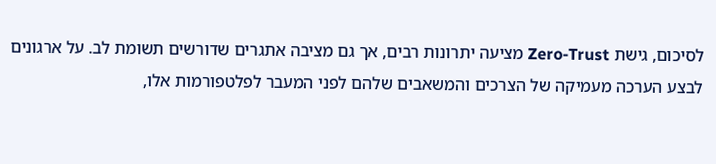לסיכום, גישת Zero-Trust מציעה יתרונות רבים, אך גם מציבה אתגרים שדורשים תשומת לב. על ארגונים לבצע הערכה מעמיקה של הצרכים והמשאבים שלהם לפני המעבר לפלטפורמות אלו,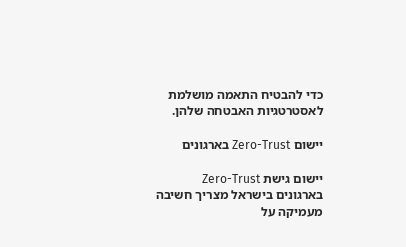כדי להבטיח התאמה מושלמת לאסטרטגיות האבטחה שלהן.

יישום Zero-Trust בארגונים

יישום גישת Zero-Trust בארגונים בישראל מצריך חשיבה מעמיקה על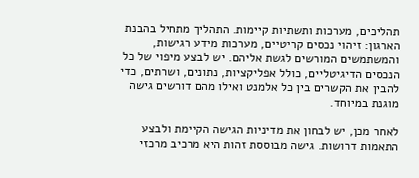תהליכים, מערכות ותשתיות קיימות. התהליך מתחיל בהבנת הארגון: זיהוי נכסים קריטיים, מערכות מידע רגישות, והמשתמשים המורשים לגשת אליהם. יש לבצע מיפוי של כל הנכסים הדיגיטליים, כולל אפליקציות, נתונים, ושרתים, כדי להבין את הקשרים בין כל אלמנט ואילו מהם דורשים גישה מוגנת במיוחד.

לאחר מכן, יש לבחון את מדיניות הגישה הקיימת ולבצע התאמות דרושות. גישה מבוססת זהות היא מרכיב מרכזי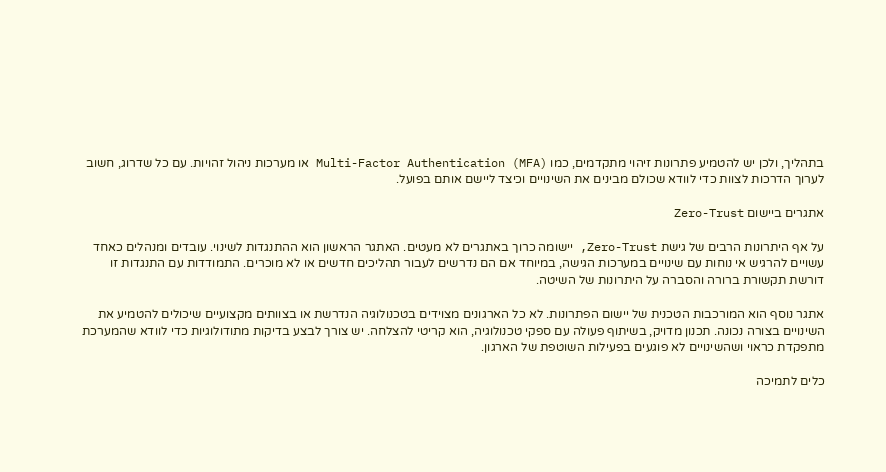בתהליך, ולכן יש להטמיע פתרונות זיהוי מתקדמים, כמו Multi-Factor Authentication (MFA) או מערכות ניהול זהויות. עם כל שדרוג, חשוב לערוך הדרכות לצוות כדי לוודא שכולם מבינים את השינויים וכיצד ליישם אותם בפועל.

אתגרים ביישום Zero-Trust

על אף היתרונות הרבים של גישת Zero-Trust, יישומה כרוך באתגרים לא מעטים. האתגר הראשון הוא ההתנגדות לשינוי. עובדים ומנהלים כאחד עשויים להרגיש אי נוחות עם שינויים במערכות הגישה, במיוחד אם הם נדרשים לעבור תהליכים חדשים או לא מוכרים. התמודדות עם התנגדות זו דורשת תקשורת ברורה והסברה על היתרונות של השיטה.

אתגר נוסף הוא המורכבות הטכנית של יישום הפתרונות. לא כל הארגונים מצוידים בטכנולוגיה הנדרשת או בצוותים מקצועיים שיכולים להטמיע את השינויים בצורה נכונה. תכנון מדויק, בשיתוף פעולה עם ספקי טכנולוגיה, הוא קריטי להצלחה. יש צורך לבצע בדיקות מתודולוגיות כדי לוודא שהמערכת מתפקדת כראוי ושהשינויים לא פוגעים בפעילות השוטפת של הארגון.

כלים לתמיכה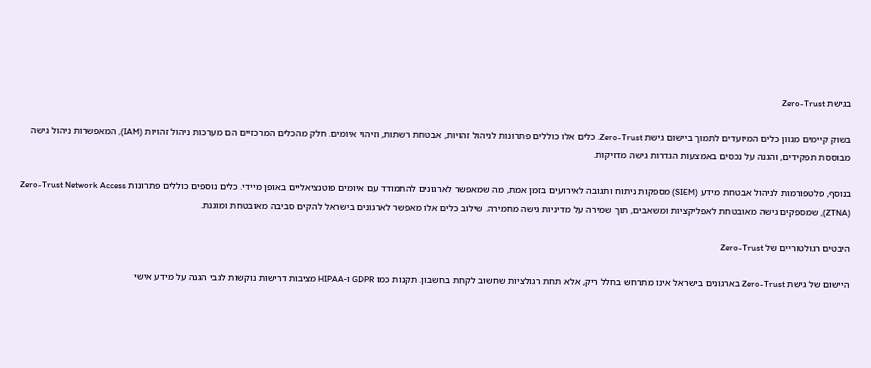בגישת Zero-Trust

בשוק קיימים מגוון כלים המיועדים לתמוך ביישום גישת Zero-Trust. כלים אלו כוללים פתרונות לניהול זהויות, אבטחת רשתות, וזיהוי איומים. חלק מהכלים המרכזיים הם מערכות ניהול זהויות (IAM), המאפשרות ניהול גישה מבוססת תפקידים, והגנה על נכסים באמצעות הגדרות גישה מדויקות.

בנוסף, פלטפורמות לניהול אבטחת מידע (SIEM) מספקות ניתוח ותגובה לאירועים בזמן אמת, מה שמאפשר לארגונים להתמודד עם איומים פוטנציאליים באופן מיידי. כלים נוספים כוללים פתרונות Zero-Trust Network Access (ZTNA), שמספקים גישה מאובטחת לאפליקציות ומשאבים, תוך שמירה על מדיניות גישה מחמירה. שילוב כלים אלו מאפשר לארגונים בישראל להקים סביבה מאובטחת ומוגנת.

היבטים רגולטוריים של Zero-Trust

היישום של גישת Zero-Trust בארגונים בישראל אינו מתרחש בחלל ריק, אלא תחת רגולציות שחשוב לקחת בחשבון. תקנות כמו GDPR ו-HIPAA מציבות דרישות נוקשות לגבי הגנה על מידע אישי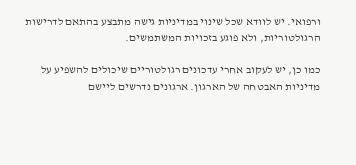ורפואי. יש לוודא שכל שינוי במדיניות גישה מתבצע בהתאם לדרישות הרגולטוריות, ולא פוגע בזכויות המשתמשים.

כמו כן, יש לעקוב אחרי עדכונים רגולטוריים שיכולים להשפיע על מדיניות האבטחה של הארגון. ארגונים נדרשים ליישם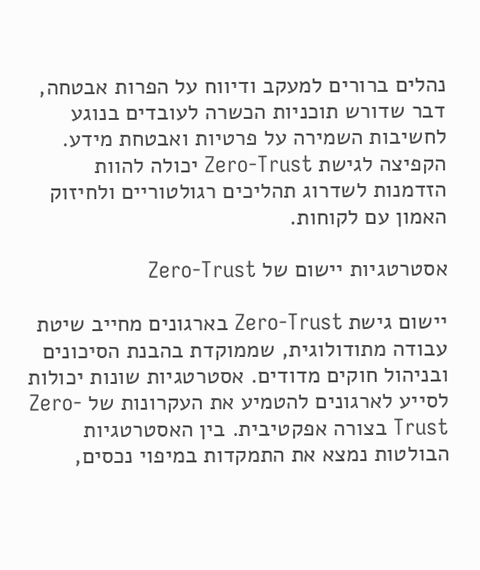נהלים ברורים למעקב ודיווח על הפרות אבטחה, דבר שדורש תוכניות הכשרה לעובדים בנוגע לחשיבות השמירה על פרטיות ואבטחת מידע. הקפיצה לגישת Zero-Trust יכולה להוות הזדמנות לשדרוג תהליכים רגולטוריים ולחיזוק האמון עם לקוחות.

אסטרטגיות יישום של Zero-Trust

יישום גישת Zero-Trust בארגונים מחייב שיטת עבודה מתודולוגית, שממוקדת בהבנת הסיכונים ובניהול חוקים מדודים. אסטרטגיות שונות יכולות לסייע לארגונים להטמיע את העקרונות של Zero-Trust בצורה אפקטיבית. בין האסטרטגיות הבולטות נמצא את התמקדות במיפוי נכסים,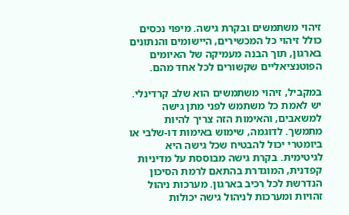זיהוי משתמשים ובקרת גישה. מיפוי נכסים כולל זיהוי כל המכשירים, היישומים והנתונים בארגון, תוך הבנה מעמיקה של האיומים הפוטנציאליים שקשורים לכל אחד מהם.

במקביל, זיהוי משתמשים הוא שלב קרדינלי. יש לאמת כל משתמש לפני מתן גישה למשאבים, והאימות הזה צריך להיות מתמשך. לדוגמה, שימוש באימות דו-שלבי או ביומטרי יכול להבטיח שכל גישה היא לגיטימית. בקרת גישה מבוססת על מדיניות קפדנית, המוגדרת בהתאם לרמת הסיכון הנדרשת לכל רכיב בארגון. מערכות ניהול זהויות ומערכות לניהול גישה יכולות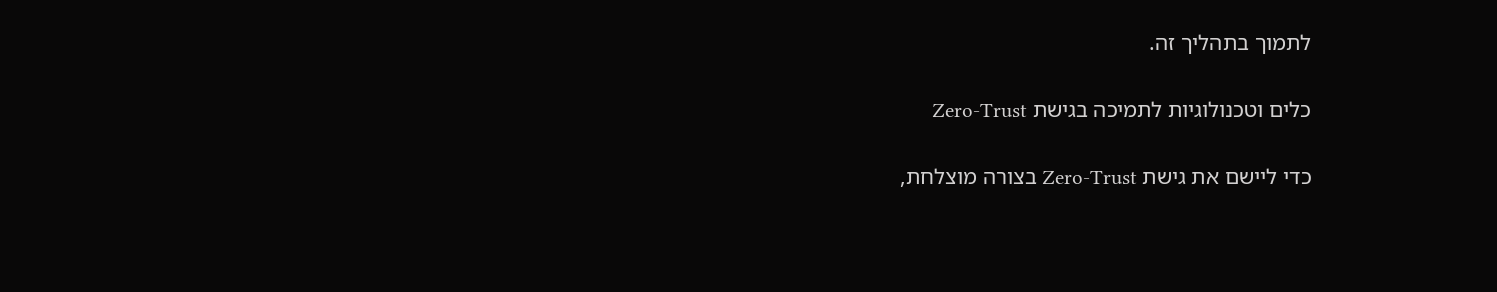לתמוך בתהליך זה.

כלים וטכנולוגיות לתמיכה בגישת Zero-Trust

כדי ליישם את גישת Zero-Trust בצורה מוצלחת,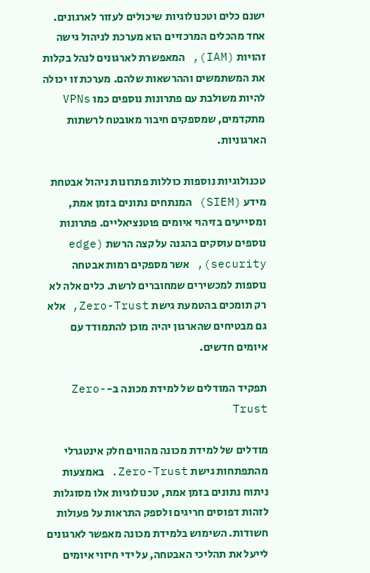ישנם כלים וטכנולוגיות שיכולים לעזור לארגונים. אחד מהכלים המרכזיים הוא מערכת לניהול גישה זהויות (IAM), המאפשרת לארגונים לנהל בקלות את המשתמשים וההרשאות שלהם. מערכת זו יכולה להיות משולבת עם פתרונות נוספים כמו VPNs מתקדמים, שמספקים חיבור מאובטח לרשתות הארגוניות.

טכנולוגיות נוספות כוללות פתרונות ניהול אבטחת מידע (SIEM) המנתחים נתונים בזמן אמת, ומסייעים בזיהוי איומים פוטנציאליים. פתרונות נוספים עוסקים בהגנה על קצה הרשת (edge security), אשר מספקים רמות אבטחה נוספות למכשירים שמחוברים לרשת. כלים אלה לא רק תומכים בהטמעת גישת Zero-Trust, אלא גם מבטיחים שהארגון יהיה מוכן להתמודד עם איומים חדשים.

תפקיד המודלים של למידת מכונה ב-Zero-Trust

מודלים של למידת מכונה מהווים חלק אינטגרלי מהתפתחות גישת Zero-Trust. באמצעות ניתוח נתונים בזמן אמת, טכנולוגיות אלו מסוגלות לזהות דפוסים חריגים ולספק התראות על פעולות חשודות. השימוש בלמידת מכונה מאפשר לארגונים לייעל את תהליכי האבטחה, על ידי חיזוי איומים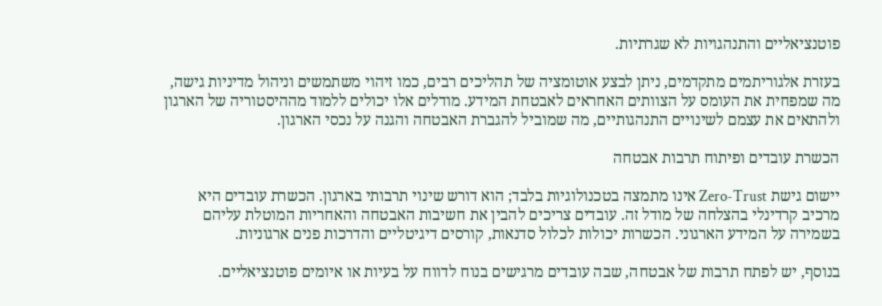פוטנציאליים והתנהגויות לא שגרתיות.

בעזרת אלגוריתמים מתקדמים, ניתן לבצע אוטומציה של תהליכים רבים, כמו זיהוי משתמשים וניהול מדיניות גישה, מה שמפחית את העומס על הצוותים האחראים לאבטחת המידע. מודלים אלו יכולים ללמוד מההיסטוריה של הארגון ולהתאים את עצמם לשינויים התנהגותיים, מה שמוביל להגברת האבטחה והגנה על נכסי הארגון.

הכשרת עובדים ופיתוח תרבות אבטחה

יישום גישת Zero-Trust אינו מתמצה בטכנולוגיות בלבד; הוא דורש שינוי תרבותי בארגון. הכשרת עובדים היא מרכיב קרדינלי בהצלחה של מודל זה. עובדים צריכים להבין את חשיבות האבטחה והאחריות המוטלת עליהם בשמירה על המידע הארגוני. הכשרות יכולות לכלול סדנאות, קורסים דיגיטליים והדרכות פנים ארגוניות.

בנוסף, יש לפתח תרבות של אבטחה, שבה עובדים מרגישים בנוח לדווח על בעיות או איומים פוטנציאליים.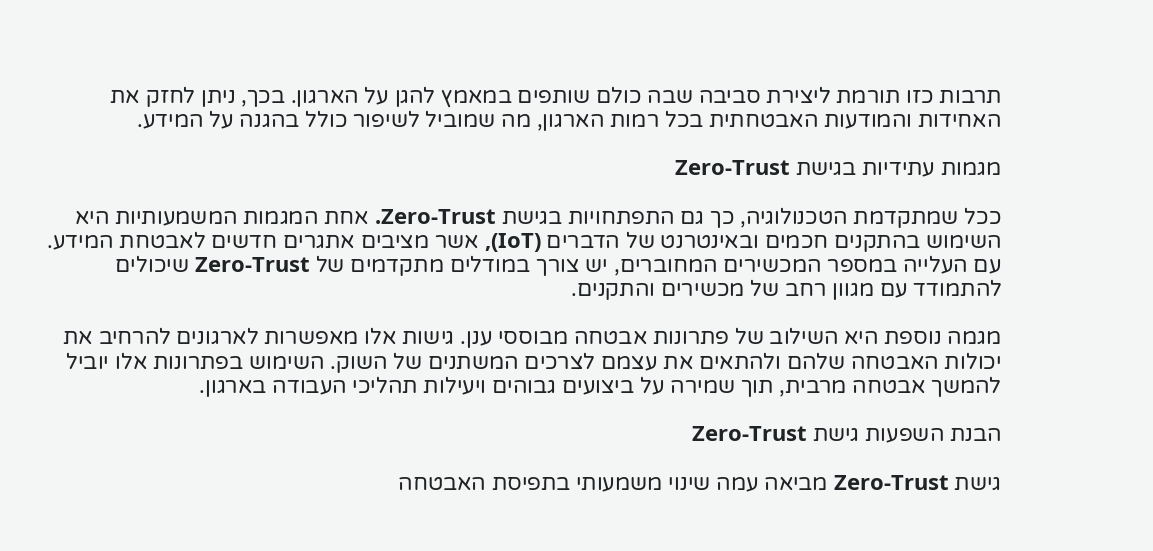תרבות כזו תורמת ליצירת סביבה שבה כולם שותפים במאמץ להגן על הארגון. בכך, ניתן לחזק את האחידות והמודעות האבטחתית בכל רמות הארגון, מה שמוביל לשיפור כולל בהגנה על המידע.

מגמות עתידיות בגישת Zero-Trust

ככל שמתקדמת הטכנולוגיה, כך גם התפתחויות בגישת Zero-Trust. אחת המגמות המשמעותיות היא השימוש בהתקנים חכמים ובאינטרנט של הדברים (IoT), אשר מציבים אתגרים חדשים לאבטחת המידע. עם העלייה במספר המכשירים המחוברים, יש צורך במודלים מתקדמים של Zero-Trust שיכולים להתמודד עם מגוון רחב של מכשירים והתקנים.

מגמה נוספת היא השילוב של פתרונות אבטחה מבוססי ענן. גישות אלו מאפשרות לארגונים להרחיב את יכולות האבטחה שלהם ולהתאים את עצמם לצרכים המשתנים של השוק. השימוש בפתרונות אלו יוביל להמשך אבטחה מרבית, תוך שמירה על ביצועים גבוהים ויעילות תהליכי העבודה בארגון.

הבנת השפעות גישת Zero-Trust

גישת Zero-Trust מביאה עמה שינוי משמעותי בתפיסת האבטחה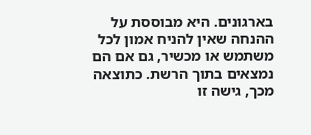בארגונים. היא מבוססת על ההנחה שאין להניח אמון לכל משתמש או מכשיר, גם אם הם נמצאים בתוך הרשת. כתוצאה מכך, גישה זו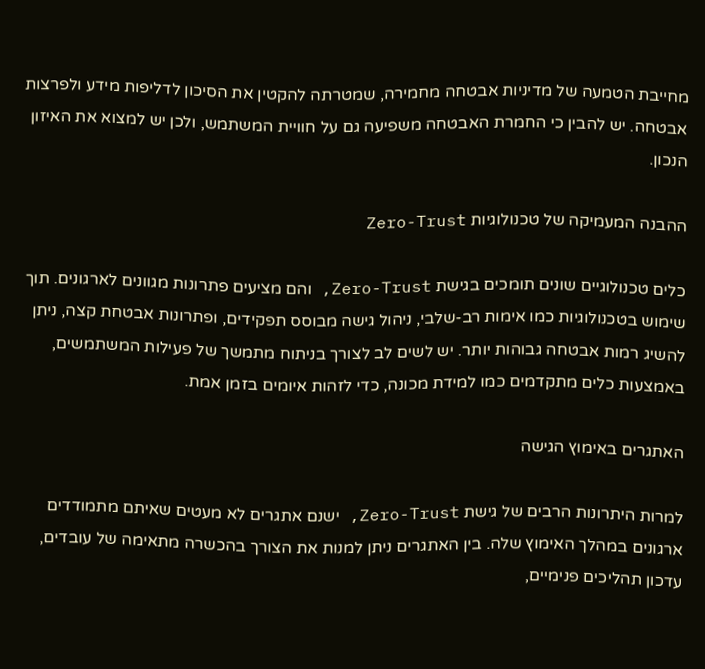מחייבת הטמעה של מדיניות אבטחה מחמירה, שמטרתה להקטין את הסיכון לדליפות מידע ולפרצות אבטחה. יש להבין כי החמרת האבטחה משפיעה גם על חוויית המשתמש, ולכן יש למצוא את האיזון הנכון.

ההבנה המעמיקה של טכנולוגיות Zero-Trust

כלים טכנולוגיים שונים תומכים בגישת Zero-Trust, והם מציעים פתרונות מגוונים לארגונים. תוך שימוש בטכנולוגיות כמו אימות רב-שלבי, ניהול גישה מבוסס תפקידים, ופתרונות אבטחת קצה, ניתן להשיג רמות אבטחה גבוהות יותר. יש לשים לב לצורך בניתוח מתמשך של פעילות המשתמשים, באמצעות כלים מתקדמים כמו למידת מכונה, כדי לזהות איומים בזמן אמת.

האתגרים באימוץ הגישה

למרות היתרונות הרבים של גישת Zero-Trust, ישנם אתגרים לא מעטים שאיתם מתמודדים ארגונים במהלך האימוץ שלה. בין האתגרים ניתן למנות את הצורך בהכשרה מתאימה של עובדים, עדכון תהליכים פנימיים,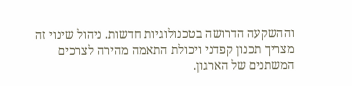וההשקעה הדרושה בטכנולוגיות חדשות. ניהול שינוי זה מצריך תכנון קפדני ויכולת התאמה מהירה לצרכים המשתנים של הארגון.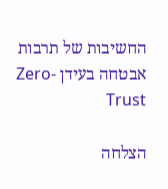החשיבות של תרבות אבטחה בעידן Zero-Trust

הצלחה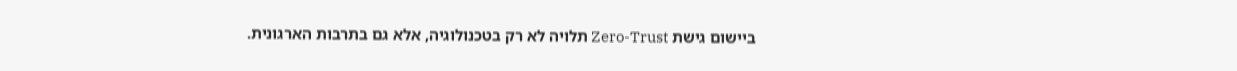ביישום גישת Zero-Trust תלויה לא רק בטכנולוגיה, אלא גם בתרבות הארגונית.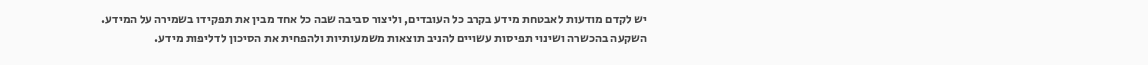יש לקדם מודעות לאבטחת מידע בקרב כל העובדים, וליצור סביבה שבה כל אחד מבין את תפקידו בשמירה על המידע. השקעה בהכשרה ושינוי תפיסות עשויים להניב תוצאות משמעותיות ולהפחית את הסיכון לדליפות מידע.